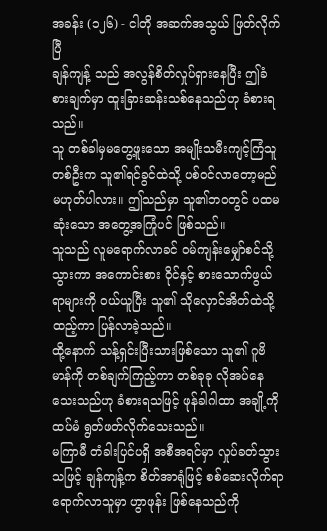အခန်း (၁၂၆) - ငါတို အဆက်အသွယ် ဖြတ်လိုက်ပြီ
ချန်ကျန့် သည် အလွန်စိတ်လှုပ်ရှားနေပြီး ဤခံစားချက်မှာ ထူးခြားဆန်းသစ်နေသည်ဟု ခံစားရသည်။
သူ တစ်ခါမှမတွေ့ဖူးသော အမျိုးသမီးကျင့်ကြံသူတစ်ဦးက သူ၏ရင်ခွင်ထဲသို့ ပစ်ဝင်လာတော့မည် မဟုတ်ပါလား။ ဤသည်မှာ သူ၏ဘဝတွင် ပထမဆုံးသော အတွေ့အကြုံပင် ဖြစ်သည်။
သူသည် လူမရောက်လာခင် ဝမ်ကျန်းမျှော်စင်သို့ သွားကာ အကောင်းစား ဝိုင်နှင့် စားသောက်ဖွယ်ရာများကို ဝယ်ယူပြီး သူ၏ သိုလှောင်အိတ်ထဲသို့ ထည့်ကာ ပြန်လာခဲ့သည်။
ထို့နောက် သန့်ရှင်းပြီးသားဖြစ်သော သူ၏ ဂူဗိမာန်ကို တစ်ချက်ကြည့်ကာ တစ်ခုခု လိုအပ်နေသေးသည်ဟု ခံစားရသဖြင့် ဖုန်ခါဂါထာ အချို့ကို ထပ်မံ ရွတ်ဖတ်လိုက်သေးသည်။
မကြာမီ တံခါးပြင်ပရှိ အစီအရင်မှာ လှုပ်ခတ်သွားသဖြင့် ချန်ကျန့်က စိတ်အာရုံဖြင့် စစ်ဆေးလိုက်ရာ ရောက်လာသူမှာ ဟွာဖုန်း ဖြစ်နေသည်ကို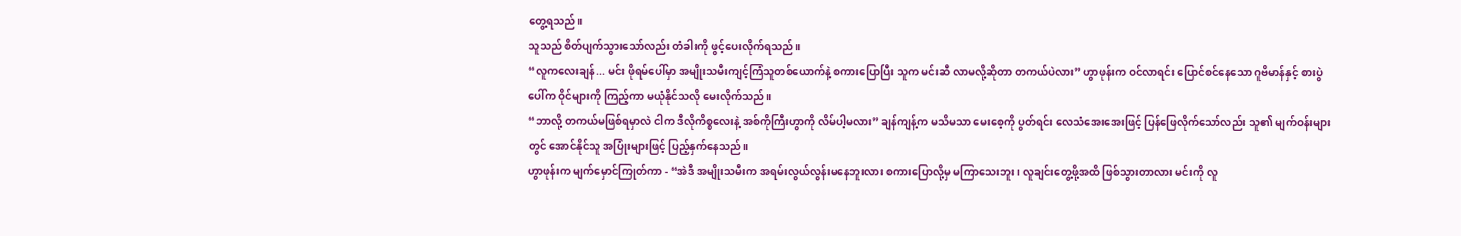တွေ့ရသည်။
သူသည် စိတ်ပျက်သွားသော်လည်း တံခါးကို ဖွင့်ပေးလိုက်ရသည်။
“လူကလေးချန်... မင်း ဖိုရမ်ပေါ်မှာ အမျိုးသမီးကျင့်ကြံသူတစ်ယောက်နဲ့ စကားပြောပြီး သူက မင်းဆီ လာမလို့ဆိုတာ တကယ်ပဲလား” ဟွာဖုန်းက ဝင်လာရင်း ပြောင်စင်နေသော ဂူဗိမာန်နှင့် စားပွဲပေါ်က ဝိုင်များကို ကြည့်ကာ မယုံနိုင်သလို မေးလိုက်သည်။
“ဘာလို့ တကယ်မဖြစ်ရမှာလဲ ငါက ဒီလိုကိစ္စလေးနဲ့ အစ်ကိုကြီးဟွာကို လိမ်ပါ့မလား” ချန်ကျန့်က မသိမသာ မေးစေ့ကို ပွတ်ရင်း လေသံအေးအေးဖြင့် ပြန်ဖြေလိုက်သော်လည်း သူ၏ မျက်ဝန်းများတွင် အောင်နိုင်သူ အပြုံးများဖြင့် ပြည့်နှက်နေသည်။
ဟွာဖုန်းက မျက်မှောင်ကြုတ်ကာ - “အဲဒီ အမျိုးသမီးက အရမ်းလွယ်လွန်းမနေဘူးလား စကားပြောလို့မှ မကြာသေးဘူး၊ လူချင်းတွေ့ဖို့အထိ ဖြစ်သွားတာလား မင်းကို လူ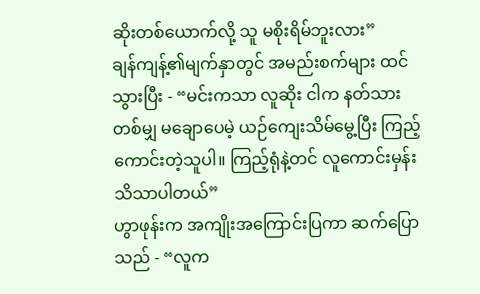ဆိုးတစ်ယောက်လို့ သူ မစိုးရိမ်ဘူးလား”
ချန်ကျန့်၏မျက်နှာတွင် အမည်းစက်များ ထင်သွားပြီး - “မင်းကသာ လူဆိုး ငါက နတ်သားတစ်မျှ မချောပေမဲ့ ယဉ်ကျေးသိမ်မွေ့ပြီး ကြည့်ကောင်းတဲ့သူပါ။ ကြည့်ရုံနဲ့တင် လူကောင်းမှန်း သိသာပါတယ်”
ဟွာဖုန်းက အကျိုးအကြောင်းပြကာ ဆက်ပြောသည် - “လူက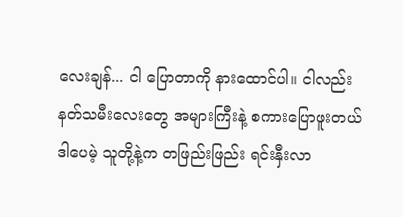လေးချန်... ငါ ပြောတာကို နားထောင်ပါ။ ငါလည်း နတ်သမီးလေးတွေ အများကြီးနဲ့ စကားပြောဖူးတယ် ဒါပေမဲ့ သူတို့နဲ့က တဖြည်းဖြည်း ရင်းနှီးလာ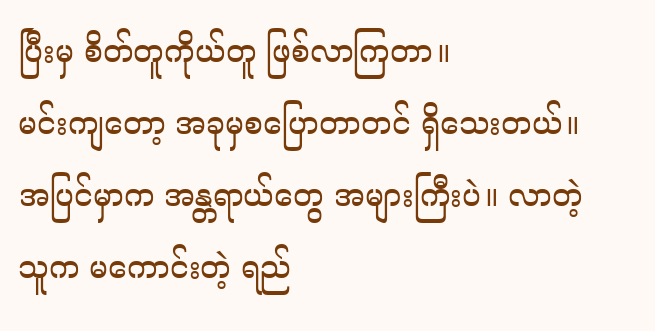ပြီးမှ စိတ်တူကိုယ်တူ ဖြစ်လာကြတာ။
မင်းကျတော့ အခုမှစပြောတာတင် ရှိသေးတယ်။ အပြင်မှာက အန္တရာယ်တွေ အများကြီးပဲ။ လာတဲ့သူက မကောင်းတဲ့ ရည်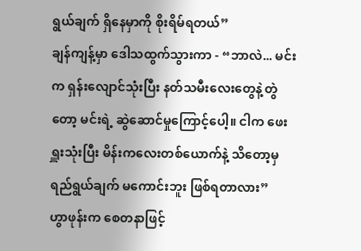ရွယ်ချက် ရှိနေမှာကို စိုးရိမ်ရတယ်”
ချန်ကျန့်မှာ ဒေါသထွက်သွားကာ - “ဘာလဲ... မင်းက ရှန်းလျောင်သုံးပြီး နတ်သမီးလေးတွေနဲ့တွဲတော့ မင်းရဲ့ ဆွဲဆောင်မှုကြောင့်ပေါ့။ ငါက ဖေးရှူးသုံးပြီး မိန်းကလေးတစ်ယောက်နဲ့ သိတော့မှ ရည်ရွယ်ချက် မကောင်းဘူး ဖြစ်ရတာလား”
ဟွာဖုန်းက စေတနာဖြင့်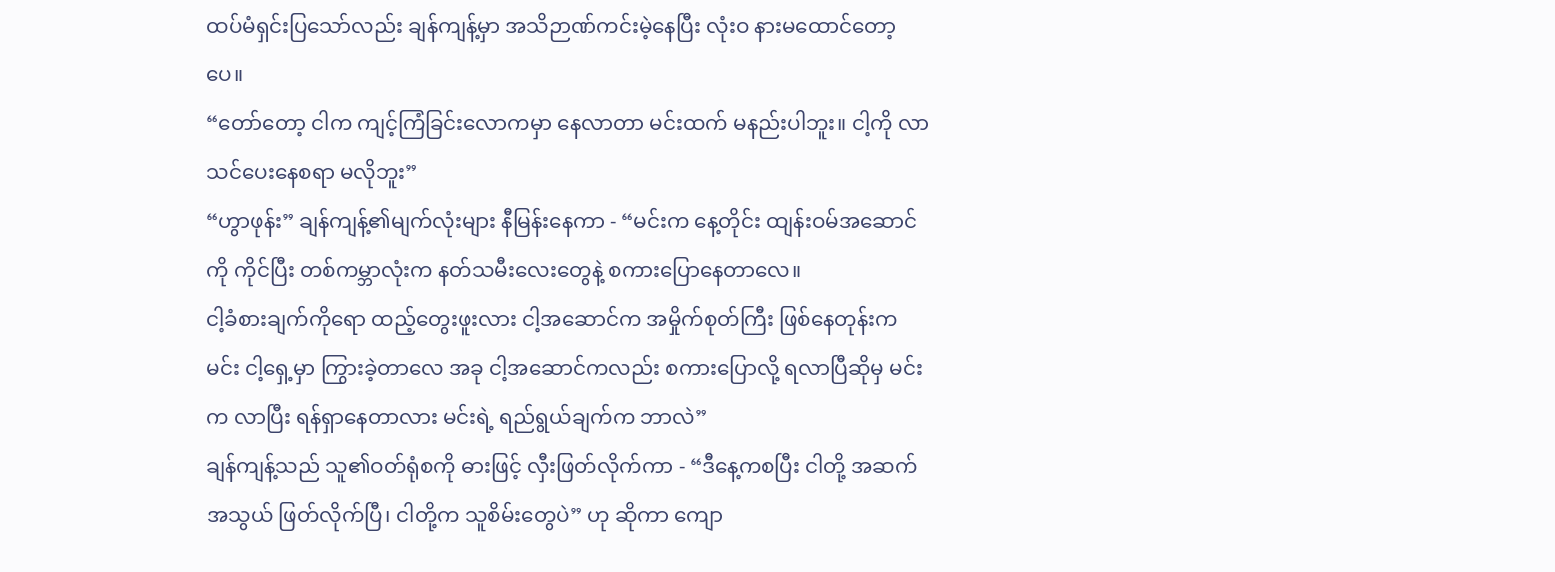ထပ်မံရှင်းပြသော်လည်း ချန်ကျန့်မှာ အသိဉာဏ်ကင်းမဲ့နေပြီး လုံးဝ နားမထောင်တော့ပေ။
“တော်တော့ ငါက ကျင့်ကြံခြင်းလောကမှာ နေလာတာ မင်းထက် မနည်းပါဘူး။ ငါ့ကို လာသင်ပေးနေစရာ မလိုဘူး”
“ဟွာဖုန်း” ချန်ကျန့်၏မျက်လုံးများ နီမြန်းနေကာ - “မင်းက နေ့တိုင်း ထျန်းဝမ်အဆောင်ကို ကိုင်ပြီး တစ်ကမ္ဘာလုံးက နတ်သမီးလေးတွေနဲ့ စကားပြောနေတာလေ။
ငါ့ခံစားချက်ကိုရော ထည့်တွေးဖူးလား ငါ့အဆောင်က အမှိုက်စုတ်ကြီး ဖြစ်နေတုန်းက မင်း ငါ့ရှေ့မှာ ကြွားခဲ့တာလေ အခု ငါ့အဆောင်ကလည်း စကားပြောလို့ ရလာပြီဆိုမှ မင်းက လာပြီး ရန်ရှာနေတာလား မင်းရဲ့ ရည်ရွယ်ချက်က ဘာလဲ”
ချန်ကျန့်သည် သူ၏ဝတ်ရုံစကို ဓားဖြင့် လှီးဖြတ်လိုက်ကာ - “ဒီနေ့ကစပြီး ငါတို့ အဆက်အသွယ် ဖြတ်လိုက်ပြီ၊ ငါတို့က သူစိမ်းတွေပဲ” ဟု ဆိုကာ ကျော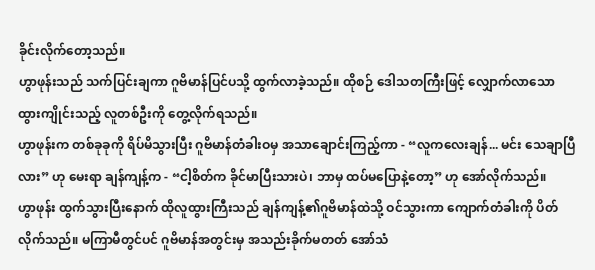ခိုင်းလိုက်တော့သည်။
ဟွာဖုန်းသည် သက်ပြင်းချကာ ဂူဗိမာန်ပြင်ပသို့ ထွက်လာခဲ့သည်။ ထိုစဉ် ဒေါသတကြီးဖြင့် လျှောက်လာသော ထွားကျိုင်းသည့် လူတစ်ဦးကို တွေ့လိုက်ရသည်။
ဟွာဖုန်းက တစ်ခုခုကို ရိပ်မိသွားပြီး ဂူဗိမာန်တံခါးဝမှ အသာချောင်းကြည့်ကာ - “လူကလေးချန်... မင်း သေချာပြီလား” ဟု မေးရာ ချန်ကျန့်က - “ငါ့စိတ်က ခိုင်မာပြီးသားပဲ၊ ဘာမှ ထပ်မပြောနဲ့တော့” ဟု အော်လိုက်သည်။
ဟွာဖုန်း ထွက်သွားပြီးနောက် ထိုလူထွားကြီးသည် ချန်ကျန့်၏ဂူဗိမာန်ထဲသို့ ဝင်သွားကာ ကျောက်တံခါးကို ပိတ်လိုက်သည်။ မကြာမီတွင်ပင် ဂူဗိမာန်အတွင်းမှ အသည်းခိုက်မတတ် အော်သံ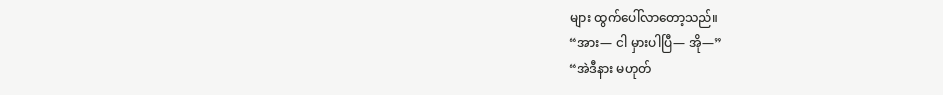များ ထွက်ပေါ်လာတော့သည်။
“အား— ငါ မှားပါပြီ— အို—”
“အဲဒီနား မဟုတ်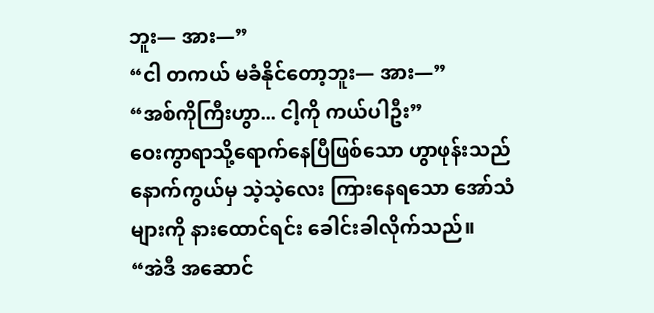ဘူး— အား—”
“ငါ တကယ် မခံနိုင်တော့ဘူး— အား—”
“အစ်ကိုကြီးဟွာ... ငါ့ကို ကယ်ပါဦး”
ဝေးကွာရာသို့ရောက်နေပြီဖြစ်သော ဟွာဖုန်းသည် နောက်ကွယ်မှ သဲ့သဲ့လေး ကြားနေရသော အော်သံများကို နားထောင်ရင်း ခေါင်းခါလိုက်သည်။
“အဲဒီ အဆောင်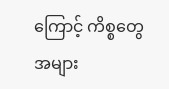ကြောင့် ကိစ္စတွေ အများ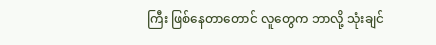ကြီး ဖြစ်နေတာတောင် လူတွေက ဘာလို့ သုံးချင်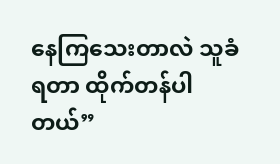နေကြသေးတာလဲ သူခံရတာ ထိုက်တန်ပါတယ်”